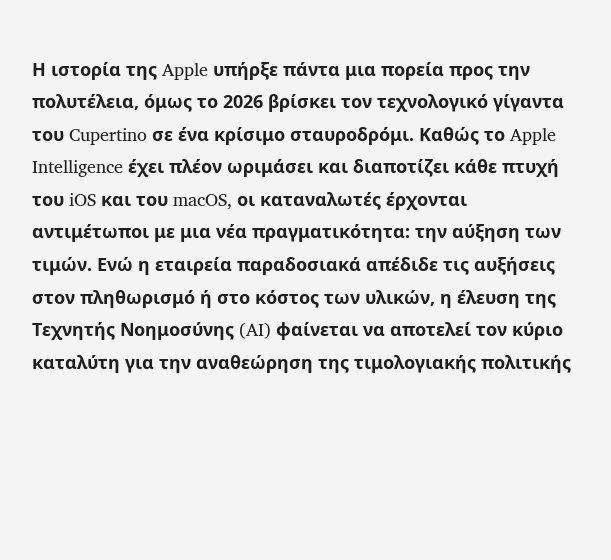Η ιστορία της Apple υπήρξε πάντα μια πορεία προς την πολυτέλεια, όμως το 2026 βρίσκει τον τεχνολογικό γίγαντα του Cupertino σε ένα κρίσιμο σταυροδρόμι. Καθώς το Apple Intelligence έχει πλέον ωριμάσει και διαποτίζει κάθε πτυχή του iOS και του macOS, οι καταναλωτές έρχονται αντιμέτωποι με μια νέα πραγματικότητα: την αύξηση των τιμών. Ενώ η εταιρεία παραδοσιακά απέδιδε τις αυξήσεις στον πληθωρισμό ή στο κόστος των υλικών, η έλευση της Τεχνητής Νοημοσύνης (AI) φαίνεται να αποτελεί τον κύριο καταλύτη για την αναθεώρηση της τιμολογιακής πολιτικής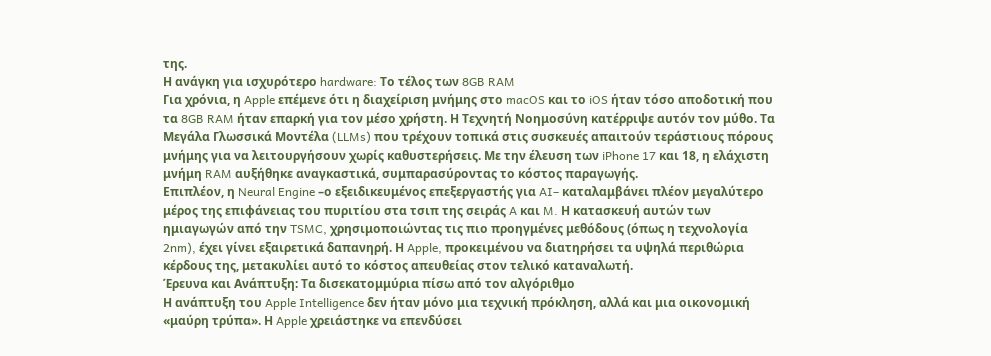της.
Η ανάγκη για ισχυρότερο hardware: Το τέλος των 8GB RAM
Για χρόνια, η Apple επέμενε ότι η διαχείριση μνήμης στο macOS και το iOS ήταν τόσο αποδοτική που τα 8GB RAM ήταν επαρκή για τον μέσο χρήστη. Η Τεχνητή Νοημοσύνη κατέρριψε αυτόν τον μύθο. Τα Μεγάλα Γλωσσικά Μοντέλα (LLMs) που τρέχουν τοπικά στις συσκευές απαιτούν τεράστιους πόρους μνήμης για να λειτουργήσουν χωρίς καθυστερήσεις. Με την έλευση των iPhone 17 και 18, η ελάχιστη μνήμη RAM αυξήθηκε αναγκαστικά, συμπαρασύροντας το κόστος παραγωγής.
Επιπλέον, η Neural Engine –ο εξειδικευμένος επεξεργαστής για AI– καταλαμβάνει πλέον μεγαλύτερο μέρος της επιφάνειας του πυριτίου στα τσιπ της σειράς A και M. Η κατασκευή αυτών των ημιαγωγών από την TSMC, χρησιμοποιώντας τις πιο προηγμένες μεθόδους (όπως η τεχνολογία 2nm), έχει γίνει εξαιρετικά δαπανηρή. Η Apple, προκειμένου να διατηρήσει τα υψηλά περιθώρια κέρδους της, μετακυλίει αυτό το κόστος απευθείας στον τελικό καταναλωτή.
Έρευνα και Ανάπτυξη: Τα δισεκατομμύρια πίσω από τον αλγόριθμο
Η ανάπτυξη του Apple Intelligence δεν ήταν μόνο μια τεχνική πρόκληση, αλλά και μια οικονομική «μαύρη τρύπα». Η Apple χρειάστηκε να επενδύσει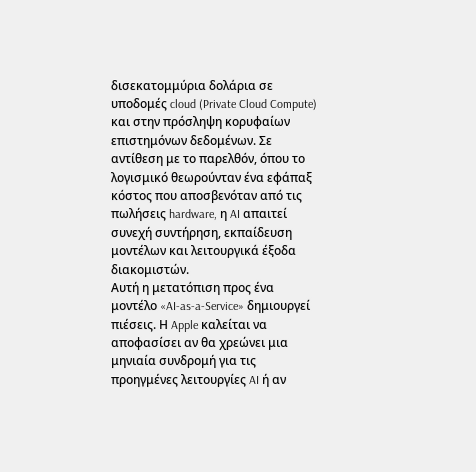δισεκατομμύρια δολάρια σε υποδομές cloud (Private Cloud Compute) και στην πρόσληψη κορυφαίων επιστημόνων δεδομένων. Σε αντίθεση με το παρελθόν, όπου το λογισμικό θεωρούνταν ένα εφάπαξ κόστος που αποσβενόταν από τις πωλήσεις hardware, η AI απαιτεί συνεχή συντήρηση, εκπαίδευση μοντέλων και λειτουργικά έξοδα διακομιστών.
Αυτή η μετατόπιση προς ένα μοντέλο «AI-as-a-Service» δημιουργεί πιέσεις. Η Apple καλείται να αποφασίσει αν θα χρεώνει μια μηνιαία συνδρομή για τις προηγμένες λειτουργίες AI ή αν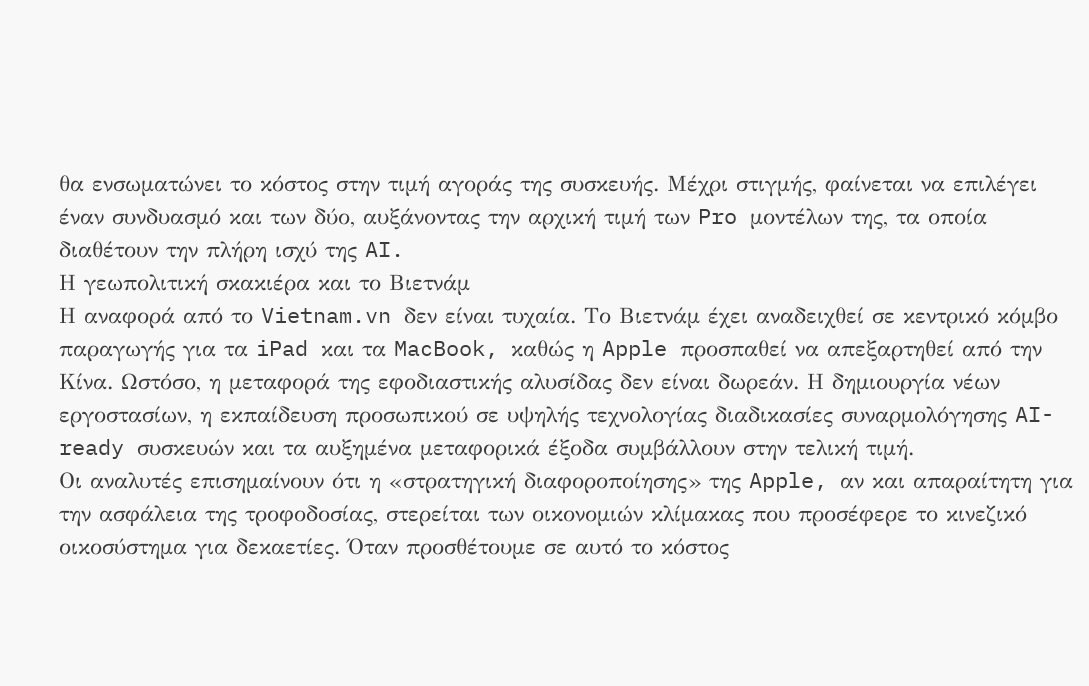θα ενσωματώνει το κόστος στην τιμή αγοράς της συσκευής. Μέχρι στιγμής, φαίνεται να επιλέγει έναν συνδυασμό και των δύο, αυξάνοντας την αρχική τιμή των Pro μοντέλων της, τα οποία διαθέτουν την πλήρη ισχύ της AI.
Η γεωπολιτική σκακιέρα και το Βιετνάμ
Η αναφορά από το Vietnam.vn δεν είναι τυχαία. Το Βιετνάμ έχει αναδειχθεί σε κεντρικό κόμβο παραγωγής για τα iPad και τα MacBook, καθώς η Apple προσπαθεί να απεξαρτηθεί από την Κίνα. Ωστόσο, η μεταφορά της εφοδιαστικής αλυσίδας δεν είναι δωρεάν. Η δημιουργία νέων εργοστασίων, η εκπαίδευση προσωπικού σε υψηλής τεχνολογίας διαδικασίες συναρμολόγησης AI-ready συσκευών και τα αυξημένα μεταφορικά έξοδα συμβάλλουν στην τελική τιμή.
Οι αναλυτές επισημαίνουν ότι η «στρατηγική διαφοροποίησης» της Apple, αν και απαραίτητη για την ασφάλεια της τροφοδοσίας, στερείται των οικονομιών κλίμακας που προσέφερε το κινεζικό οικοσύστημα για δεκαετίες. Όταν προσθέτουμε σε αυτό το κόστος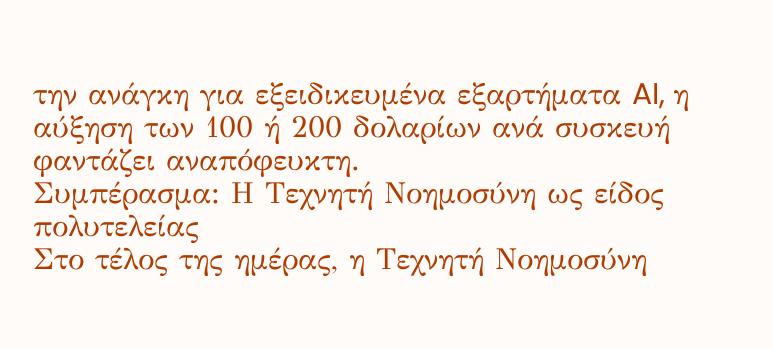την ανάγκη για εξειδικευμένα εξαρτήματα AI, η αύξηση των 100 ή 200 δολαρίων ανά συσκευή φαντάζει αναπόφευκτη.
Συμπέρασμα: Η Τεχνητή Νοημοσύνη ως είδος πολυτελείας
Στο τέλος της ημέρας, η Τεχνητή Νοημοσύνη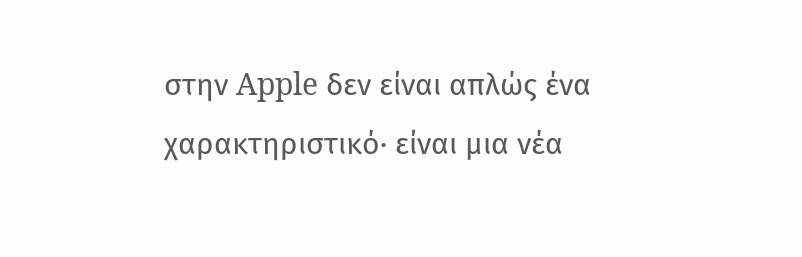στην Apple δεν είναι απλώς ένα χαρακτηριστικό· είναι μια νέα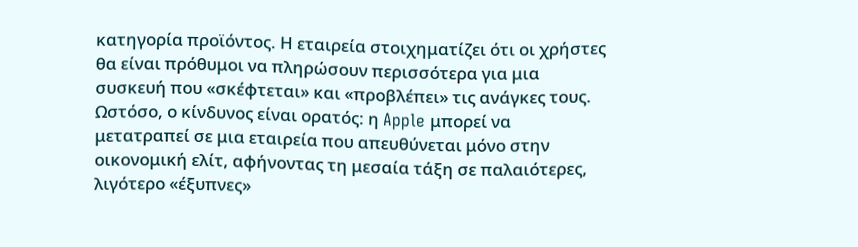κατηγορία προϊόντος. Η εταιρεία στοιχηματίζει ότι οι χρήστες θα είναι πρόθυμοι να πληρώσουν περισσότερα για μια συσκευή που «σκέφτεται» και «προβλέπει» τις ανάγκες τους. Ωστόσο, ο κίνδυνος είναι ορατός: η Apple μπορεί να μετατραπεί σε μια εταιρεία που απευθύνεται μόνο στην οικονομική ελίτ, αφήνοντας τη μεσαία τάξη σε παλαιότερες, λιγότερο «έξυπνες»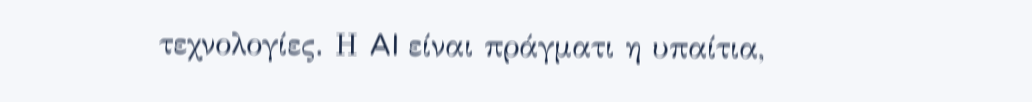τεχνολογίες. Η AI είναι πράγματι η υπαίτια,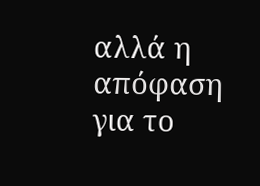αλλά η απόφαση για το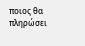ποιος θα πληρώσει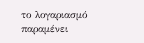το λογαριασμό παραμένει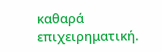καθαρά επιχειρηματική.